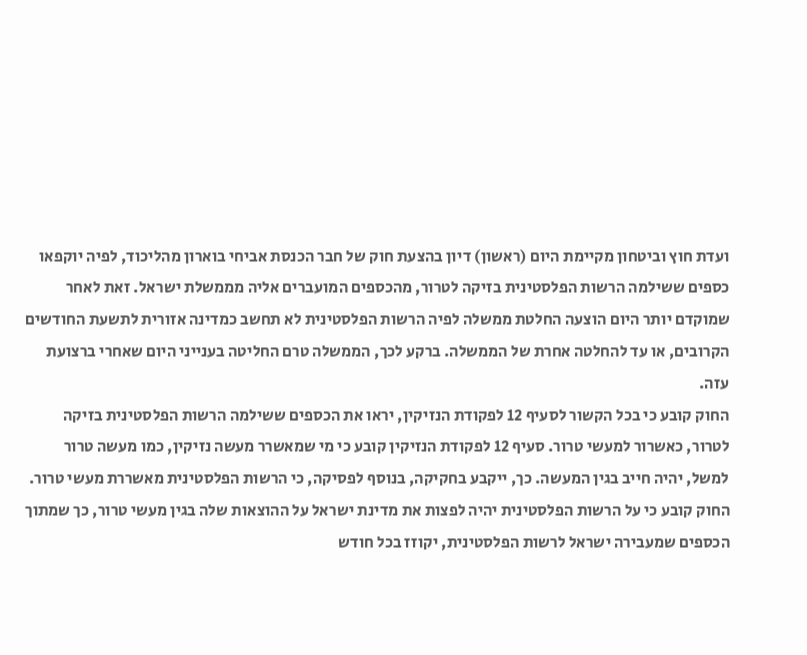ועדת חוץ וביטחון מקיימת היום (ראשון) דיון בהצעת חוק של חבר הכנסת אביחי בוארון מהליכוד, לפיה יוקפאו כספים ששילמה הרשות הפלסטינית בזיקה לטרור, מהכספים המועברים אליה מממשלת ישראל. זאת לאחר שמוקדם יותר היום הוצעה החלטת ממשלה לפיה הרשות הפלסטינית לא תחשב כמדינה אזורית לתשעת החודשים הקרובים, או עד להחלטה אחרת של הממשלה. ברקע לכך, הממשלה טרם החליטה בענייני היום שאחרי ברצועת עזה.
החוק קובע כי בכל הקשור לסעיף 12 לפקודת הנזיקין, יראו את הכספים ששילמה הרשות הפלסטינית בזיקה לטרור, כאשרור למעשי טרור. סעיף 12 לפקודת הנזיקין קובע כי מי שמאשרר מעשה נזיקין, כמו מעשה טרור למשל, יהיה חייב בגין המעשה. כך, ייקבע בחקיקה, בנוסף לפסיקה, כי הרשות הפלסטינית מאשררת מעשי טרור.
החוק קובע כי על הרשות הפלסטינית יהיה לפצות את מדינת ישראל על ההוצאות שלה בגין מעשי טרור, כך שמתוך הכספים שמעבירה ישראל לרשות הפלסטינית, יקוזז בכל חודש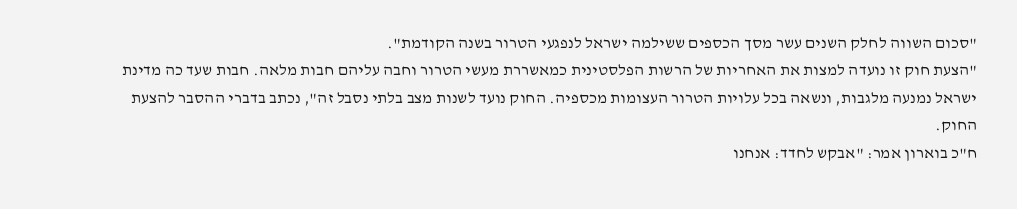"סכום השווה לחלק השנים עשר מסך הכספים ששילמה ישראל לנפגעי הטרור בשנה הקודמת".
"הצעת חוק זו נועדה למצות את האחריות של הרשות הפלסטינית כמאשררת מעשי הטרור וחבה עליהם חבות מלאה. חבות שעד כה מדינת ישראל נמנעה מלגבות, ונשאה בכל עלויות הטרור העצומות מכספיה. החוק נועד לשנות מצב בלתי נסבל זה", נכתב בדברי ההסבר להצעת החוק.
ח"כ בוארון אמר: "אבקש לחדד: אנחנו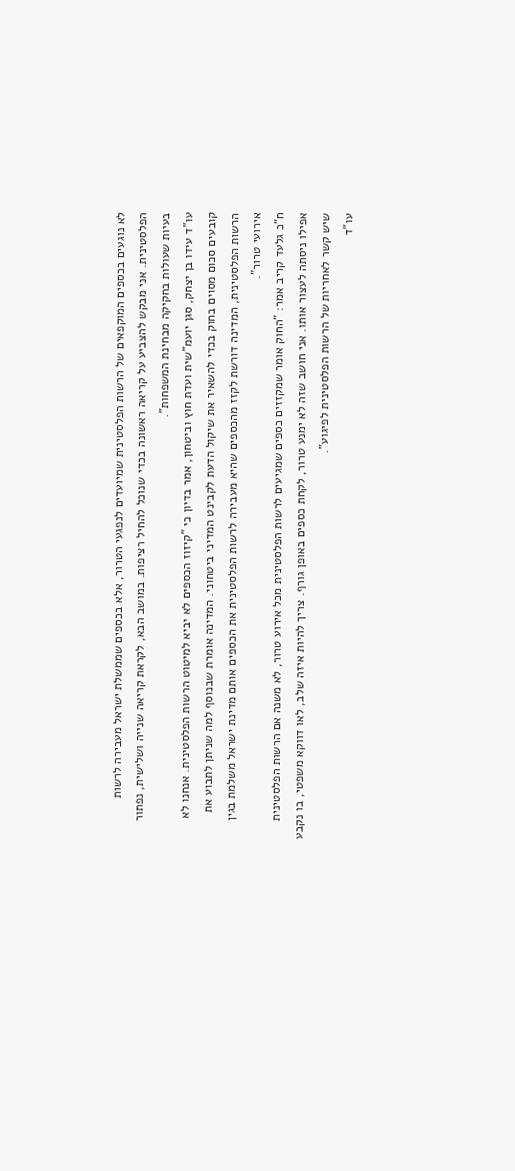לא נוגעים בכספים המוקפאים של הרשות הפלסטינית שמיועדים לנפגעי הטרור, אלא בכספים שממשלת ישראל מעבירה לרשות הפלסטינית. אני מבקש להצביע על קריאה ראשונה בכדי שנוכל להחיל רציפות. במושב הבא, לקראת קריאה שנייה ושלישית, נפתור בעיות שעולות בחקיקה מבחינת המשפחות".
עו"ד עידו בן יצחק, סגן יועמ"שית ועדת חוץ וביטחון, אמר בדיון כי "קיזוז הכספים לא יביא למיטוט הרשות הפלסטינית. אנחנו לא קובעים סכום מסוים בחוק בכדי להשאיר את שיקול הדעת לקבינט המדיני ביטחוני. המדינה אומרת שבנוסף למה שניתן לתבוע את הרשות הפלסטינית, המדינה דורשת לקזז מהכספים שהיא מעבירה לרשות הפלסטינית את הכספים אותם מדינת ישראל משלמת בגין אירועי טרור".
ח"כ גלעד קריב אמר: "החוק אומר שמקזזים כספים שמגיעים לרשות הפלסטינית מכל אירוע טרור, לא משנה אם הרשות הפלסטינית אפילו ניסתה לעצור אותו. אני חושב שזה לא ימנע טרור, לקחת כספים באופן גורף. צריך להיות איזה שלב, לאו דווקא משפטי, בו נקבע שיש קשר לאחריות של הרשות הפלסטינית לפיגוע".
עו"ד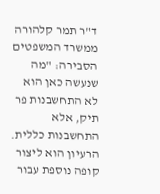ד"ר תמר קלהורה ממשרד המשפטים הסבירה: "מה שנעשה כאן הוא לא התחשבנות פר תיק, אלא התחשבנות כללית. הרעיון הוא ליצור קופה נוספת עבור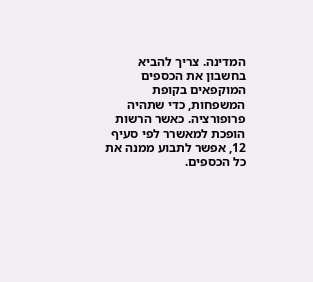המדינה. צריך להביא בחשבון את הכספים המוקפאים בקופת המשפחות, כדי שתהיה פרופורציה. כאשר הרשות הופכת למאשרר לפי סעיף 12, אפשר לתבוע ממנה את כל הכספים.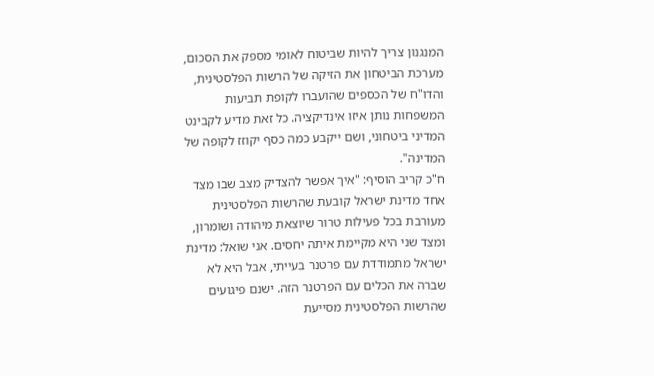המנגנון צריך להיות שביטוח לאומי מספק את הסכום, מערכת הביטחון את הזיקה של הרשות הפלסטינית, והדו"ח של הכספים שהועברו לקופת תביעות המשפחות נותן איזו אינדיקציה. כל זאת מדיע לקבינט המדיני ביטחוני, ושם ייקבע כמה כסף יקוזז לקופה של המדינה".
ח"כ קריב הוסיף: "איך אפשר להצדיק מצב שבו מצד אחד מדינת ישראל קובעת שהרשות הפלסטינית מעורבת בכל פעילות טרור שיוצאת מיהודה ושומרון, ומצד שני היא מקיימת איתה יחסים. אני שואל: מדינת ישראל מתמודדת עם פרטנר בעייתי, אבל היא לא שברה את הכלים עם הפרטנר הזה. ישנם פיגועים שהרשות הפלסטינית מסייעת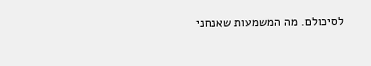לסיכולם. מה המשמעות שאנחני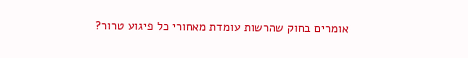אומרים בחוק שהרשות עומדת מאחורי כל פיגוע טרור?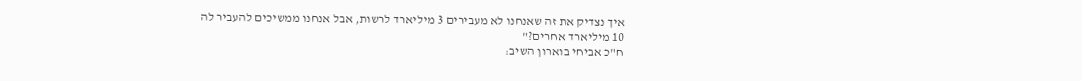איך נצדיק את זה שאנחנו לא מעבירים 3 מיליארד לרשות, אבל אנחנו ממשיכים להעביר לה 10 מיליארד אחרים?"
ח"כ אביחי בוארון השיב: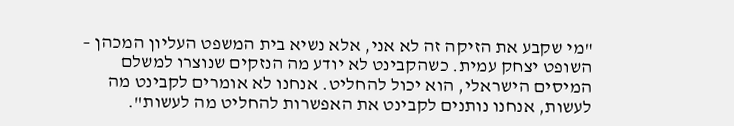"מי שקבע את הזיקה זה לא אני, אלא נשיא בית המשפט העליון המכהן – השופט יצחק עמית. כשהקבינט לא יודע מה הנזקים שנוצרו למשלם המיסים הישראלי, הוא יכול להחליט. אנחנו לא אומרים לקבינט מה לעשות, אנחנו נותנים לקבינט את האפשרות להחליט מה לעשות".